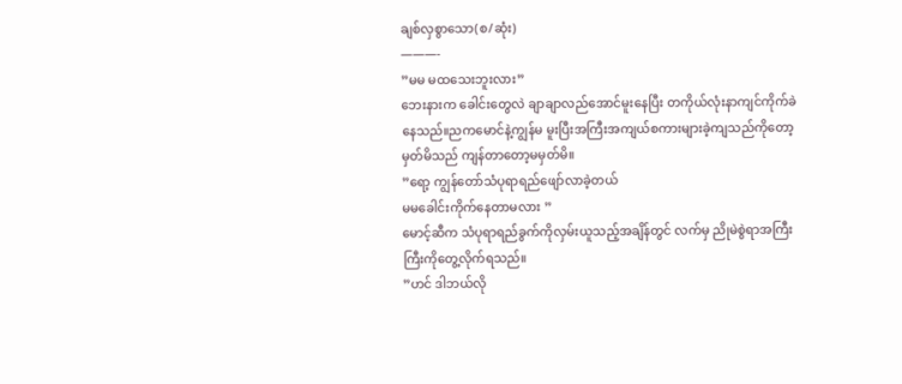ချစ်လှစွာသော(စ/ဆုံး)
———-
”မမ မထသေးဘူးလား”
ဘေးနားက ခေါင်းတွေလဲ ချာချာလည်အောင်မူးနေပြီး တကိုယ်လုံးနာကျင်ကိုက်ခဲနေသည်။ညကမောင်နဲ့ကျွန်မ မူးပြီးအကြီးအကျယ်စကားများခဲ့ကျသည်ကိုတော့မှတ်မိသည် ကျန်တာတော့မမှတ်မိ။
”ရော့ ကျွန်တော်သံပုရာရည်ဖျော်လာခဲ့တယ်
မမခေါင်းကိုက်နေတာမလား ”
မောင့်ဆီက သံပုရာရည်ခွက်ကိုလှမ်းယူသည့်အချိန်တွင် လက်မှ ညိုမဲစွဲရာအကြီးကြီးကိုတွေ့လိုက်ရသည်။
”ဟင် ဒါဘယ်လို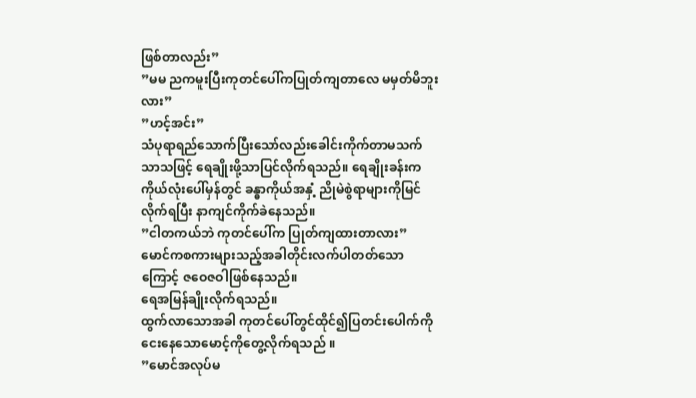ဖြစ်တာလည်း”
”မမ ညကမူးပြီးကုတင်ပေါ်ကပြုတ်ကျတာလေ မမှတ်မိဘူးလား”
”ဟင့်အင်း”
သံပုရာရည်သောက်ပြီးသော်လည်းခေါင်းကိုက်တာမသက်သာသဖြင့် ရေချိုးဖို့သာပြင်လိုက်ရသည်။ ရေချိုးခန်းက ကိုယ်လုံးပေါ်မှန်တွင် ခန္ဓာကိုယ်အနှံ့ ညိုမဲစွဲရာများကိုမြင်လိုက်ရပြီး နာကျင်ကိုက်ခဲနေသည်။
”ငါတကယ်ဘဲ ကုတင်ပေါ်က ပြုတ်ကျထားတာလား”
မောင်ကစကားများသည့်အခါတိုင်းလက်ပါတတ်သောကြောင့် ဇဝေဇဝါဖြစ်နေသည်။
ရေအမြန်ချိုးလိုက်ရသည်။
ထွက်လာသောအခါ ကုတင်ပေါ်တွင်ထိုင်၍ပြတင်းပေါက်ကိုငေးနေသောမောင့်ကိုတွေ့လိုက်ရသည် ။
”မောင်အလုပ်မ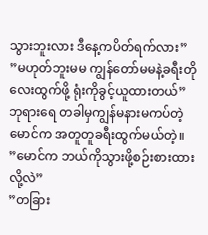သွားဘူးလား ဒီနေ့ကပိတ်ရက်လား”
”မဟုတ်ဘူးမမ ကျွန်တော်မမနဲ့ခရီးတိုလေးထွက်ဖို့ ရုံးကိုခွင့်ယူထားတယ်”
ဘုရားရေ တခါမှကျွန်မနားမကပ်တဲ့မောင်က အတူတူခရီးထွက်မယ်တဲ့။
”မောင်က ဘယ်ကိုသွားဖို့စဉ်းစားထားလို့လဲ”
”တခြား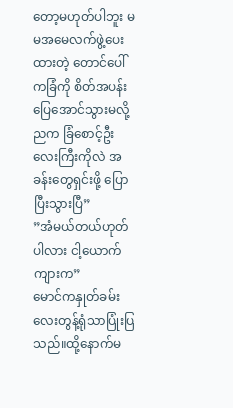တော့မဟုတ်ပါဘူး မမအမေလက်ဖွဲ့ပေးထားတဲ့ တောင်ပေါ်ကခြံကို စိတ်အပန်းပြေအောင်သွားမလို့
ညက ခြံစောင့်ဦးလေးကြီးကိုလဲ အခန်းတွေရှင်းဖို့ ပြောပြီးသွားပြီ”
”အံမယ်တယ်ဟုတ်ပါလား ငါ့ယောက်ကျားက”
မောင်ကနှုတ်ခမ်းလေးတွန့်ရုံသာပြုံးပြသည်။ထို့နောက်မ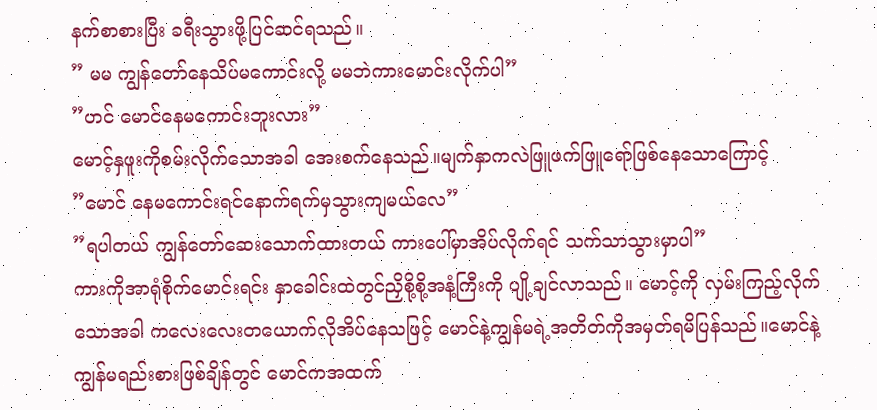နက်စာစားပြီး ခရီးသွားဖို့ပြင်ဆင်ရသည်။
” မမ ကျွန်တော်နေသိပ်မကောင်းလို့ မမဘဲကားမောင်းလိုက်ပါ”
”ဟင် မောင်နေမကောင်းဘူးလား”
မောင့်နှဖူးကိုစမ်းလိုက်သောအခါ အေးစက်နေသည်။မျက်နှာကလဲဖြူဖက်ဖြူရော်ဖြစ်နေသောကြောင့်
”မောင် နေမကောင်းရင်နောက်ရက်မှသွားကျမယ်လေ”
”ရပါတယ် ကျွန်တော်ဆေးသောက်ထားတယ် ကားပေါ်မှာအိပ်လိုက်ရင် သက်သာသွားမှာပါ”
ကားကိုအာရုံစိုက်မောင်းရင်း နှာခေါင်းထဲတွင်ညှိစို့စို့အနံ့ကြီးကို ပျို့ချင်လာသည်။ မောင့်ကို လှမ်းကြည့်လိုက်သောအခါ ကလေးလေးတယောက်လိုအိပ်နေသဖြင့် မောင်နဲ့ကျွန်မရဲ့အတိတ်ကိုအမှတ်ရမိပြန်သည်။မောင်နဲ့ကျွန်မရည်းစားဖြစ်ချိန်တွင် မောင်ကအထက်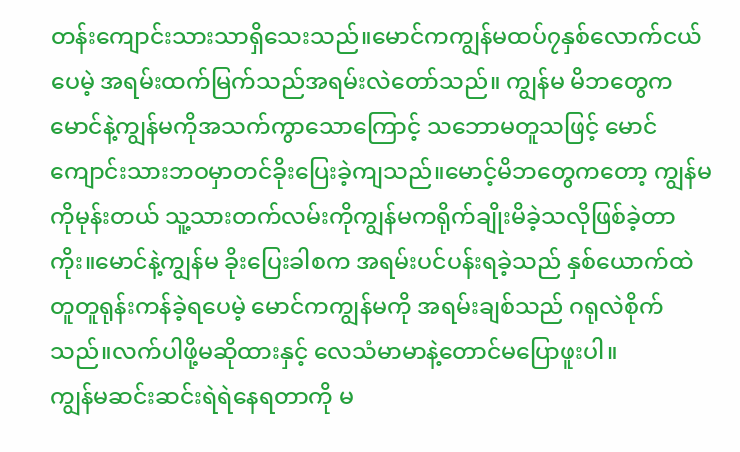တန်းကျောင်းသားသာရှိသေးသည်။မောင်ကကျွန်မထပ်၇နှစ်လောက်ငယ်ပေမဲ့ အရမ်းထက်မြက်သည်အရမ်းလဲတော်သည်။ ကျွန်မ မိဘတွေကမောင်နဲ့ကျွန်မကိုအသက်ကွာသောကြောင့် သဘောမတူသဖြင့် မောင်ကျောင်းသားဘဝမှာတင်ခိုးပြေးခဲ့ကျသည်။မောင့်မိဘတွေကတော့ ကျွန်မကိုမုန်းတယ် သူ့သားတက်လမ်းကိုကျွန်မကရိုက်ချိုးမိခဲ့သလိုဖြစ်ခဲ့တာကိုး။မောင်နဲ့ကျွန်မ ခိုးပြေးခါစက အရမ်းပင်ပန်းရခဲ့သည် နှစ်ယောက်ထဲတူတူရုန်းကန်ခဲ့ရပေမဲ့ မောင်ကကျွန်မကို အရမ်းချစ်သည် ဂရုလဲစိုက်သည်။လက်ပါဖို့မဆိုထားနှင့် လေသံမာမာနဲ့တောင်မပြောဖူးပါ။
ကျွန်မဆင်းဆင်းရဲရဲနေရတာကို မ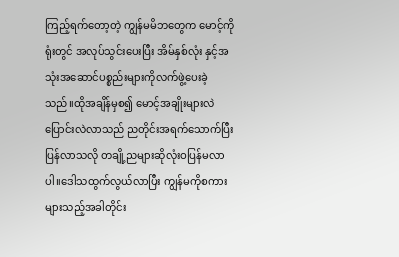ကြည့်ရက်တော့တဲ့ ကျွန်မမိဘတွေက မောင့်ကိုရုံးတွင် အလုပ်သွင်းပေးပြီး အိမ်နှစ်လုံး နှင့်အသုံးအဆောင်ပစ္စည်းများကိုလက်ဖွဲ့ပေးခဲ့သည်။ထိုအချိန်မှစ၍ မောင့်အချိုးများလဲပြောင်းလဲလာသည် ညတိုင်းအရက်သောက်ပြီးပြန်လာသလို တချို့ညများဆိုလုံးဝပြန်မလာပါ။ဒေါသထွက်လွယ်လာပြီး ကျွန်မကိုစကားများသည့်အခါတိုင်း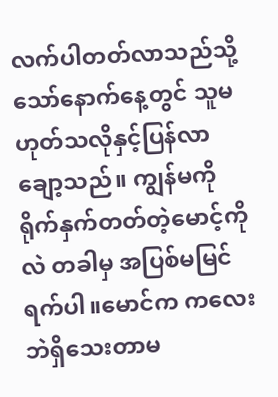လက်ပါတတ်လာသည်သို့သော်နောက်နေ့တွင် သူမဟုတ်သလိုနှင့်ပြန်လာချော့သည်။ ကျွန်မကိုရိုက်နှက်တတ်တဲ့မောင့်ကိုလဲ တခါမှ အပြစ်မမြင်ရက်ပါ။မောင်က ကလေးဘဲရှိသေးတာမ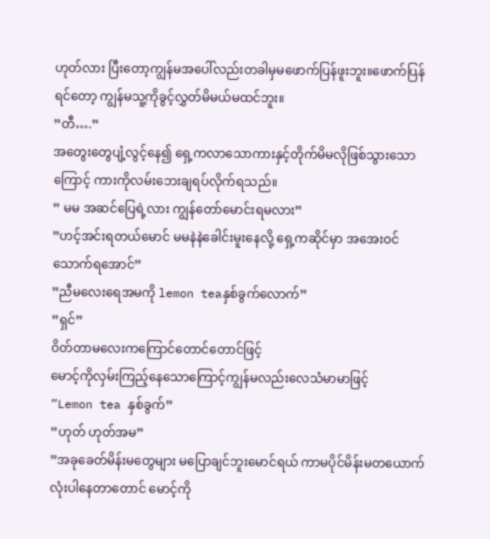ဟုတ်လား ပြီးတော့ကျွန်မအပေါ်လည်းတခါမှမဖောက်ပြန်ဖူးဘူး။ဖောက်ပြန်ရင်တော့ ကျွန်မသူ့ကိုခွင့်လွှတ်မိမယ်မထင်ဘူး။
”တီ….”
အတွေးတွေပျံ့လွင့်နေ၍ ရှေ့ကလာသောကားနှင့်တိုက်မိမလိုဖြစ်သွားသောကြောင့် ကားကိုလမ်းဘေးချရပ်လိုက်ရသည်။
” မမ အဆင်ပြေရဲ့လား ကျွန်တော်မောင်းရမလား”
”ဟင့်အင်းရတယ်မောင် မမနဲနဲခေါင်းမူးနေလို့ ရှေ့ကဆိုင်မှာ အအေးဝင်သောက်ရအောင်”
”ညီမလေးရေအမကို lemon teaနှစ်ခွက်လောက်”
”ရှင်”
ဝိတ်တာမလေးကကြောင်တောင်တောင်ဖြင့်
မောင့်ကိုလှမ်းကြည့်နေသောကြောင့်ကျွန်မလည်းလေသံမာမာဖြင့်
”Lemon tea နှစ်ခွက်”
”ဟုတ် ဟုတ်အမ”
”အခုခေတ်မိန်းမတွေများ မပြောချင်ဘူးမောင်ရယ် ကာမပိုင်မိန်းမတယောက်လုံးပါနေတာတောင် မောင့်ကို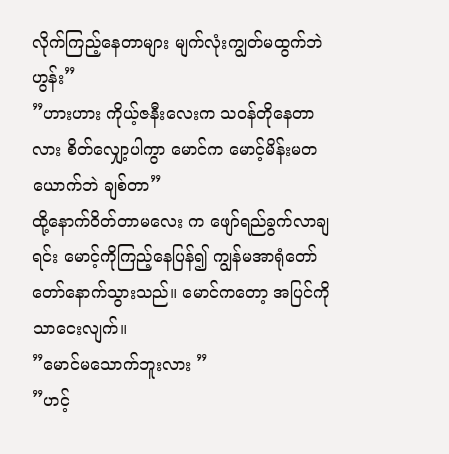လိုက်ကြည့်နေတာများ မျက်လုံးကျွတ်မထွက်ဘဲ ဟွန်း”
”ဟားဟား ကိုယ့်ဇနီးလေးက သဝန်တိုနေတာလား စိတ်လျှော့ပါကွာ မောင်က မောင့်မိန်းမတယောက်ဘဲ ချစ်တာ”
ထို့နောက်ဝိတ်တာမလေး က ဖျော်ရည်ခွက်လာချရင်း မောင့်ကိုကြည့်နေပြန်၍ ကျွန်မအာရုံတော်တော်နောက်သွားသည်။ မောင်ကတော့ အပြင်ကိုသာငေးလျက်။
”မောင်မသောက်ဘူးလား ”
”ဟင့်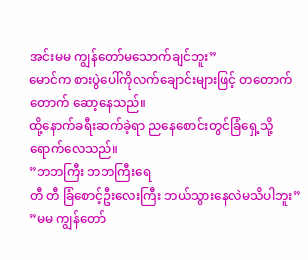အင်းမမ ကျွန်တော်မသောက်ချင်ဘူး”
မောင်က စားပွဲပေါ်ကိုလက်ချောင်းများဖြင့် တတောက်တောက် ဆော့နေသည်။
ထို့နောက်ခရီးဆက်ခဲ့ရာ ညနေစောင်းတွင်ခြံရှေ့သို့ရောက်လေသည်။
”ဘဘကြီး ဘဘကြီးရေ
တီ တီ ခြံစောင့်ဦးလေးကြီး ဘယ်သွားနေလဲမသိပါဘူး”
”မမ ကျွန်တော်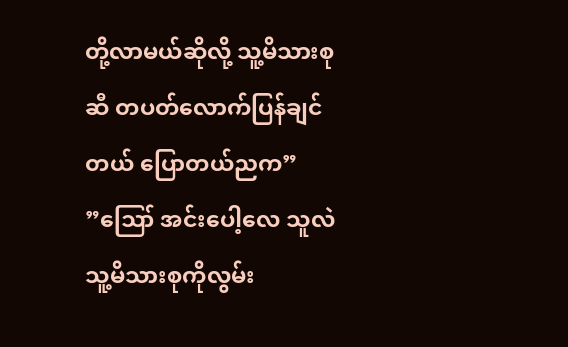တို့လာမယ်ဆိုလို့ သူ့မိသားစုဆီ တပတ်လောက်ပြန်ချင်တယ် ပြောတယ်ညက”
”ဪ အင်းပေါ့လေ သူလဲသူ့မိသားစုကိုလွမ်း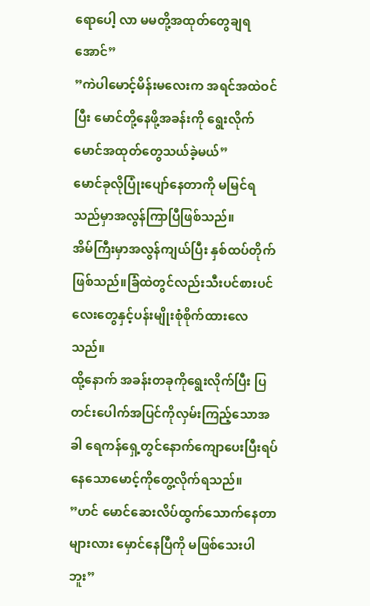ရောပေါ့ လာ မမတို့အထုတ်တွေချရအောင်”
”ကဲပါမောင့်မိန်းမလေးက အရင်အထဲဝင်ပြီး မောင်တို့နေဖို့အခန်းကို ရွေးလိုက် မောင်အထုတ်တွေသယ်ခဲ့မယ်”
မောင်ခုလိုပြုံးပျော်နေတာကို မမြင်ရသည်မှာအလွန်ကြာပြီဖြစ်သည်။
အိမ်ကြီးမှာအလွန်ကျယ်ပြီး နှစ်ထပ်တိုက်ဖြစ်သည်။ခြံထဲတွင်လည်းသီးပင်စားပင်လေးတွေနှင့်ပန်းမျိုးစုံစိုက်ထားလေသည်။
ထို့နောက် အခန်းတခုကိုရွေးလိုက်ပြီး ပြတင်းပေါက်အပြင်ကိုလှမ်းကြည့်သောအခါ ရေကန်ရှေ့တွင်နောက်ကျောပေးပြီးရပ်နေသောမောင့်ကိုတွေ့လိုက်ရသည်။
”ဟင် မောင်ဆေးလိပ်ထွက်သောက်နေတာများလား မှောင်နေပြီကို မဖြစ်သေးပါဘူး”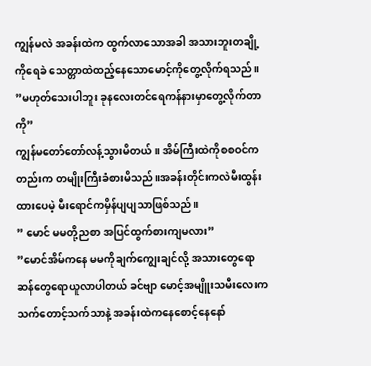ကျွန်မလဲ အခန်းထဲက ထွက်လာသောအခါ အသားဘူးတချို့ကိုရေခဲ သေတ္တာထဲထည့်နေသောမောင့်ကိုတွေ့လိုက်ရသည်။
”မဟုတ်သေးပါဘူး ခုနလေးတင်ရေကန်နားမှာတွေ့လိုက်တာကို”
ကျွန်မတော်တော်လန့်သွားမိတယ်။ အိမ်ကြီးထဲကိုစစဝင်ကတည်းက တမျိုးကြီးခံစားမိသည်။အခန်းတိုင်းကလဲမီးထွန်းထားပေမဲ့ မီးရောင်ကမှိန်ပျပျသာဖြစ်သည်။
” မောင် မမတို့ညစာ အပြင်ထွက်စားကျမလား”
”မောင်အိမ်ကနေ မမကိုချက်ကျွေးချင်လို့ အသားတွေရောဆန်တွေရောယူလာပါတယ် ခင်ဗျာ မောင့်အမျိူးသမီးလေးက သက်တောင့်သက်သာနဲ့ အခန်းထဲကနေစောင့်နေနော်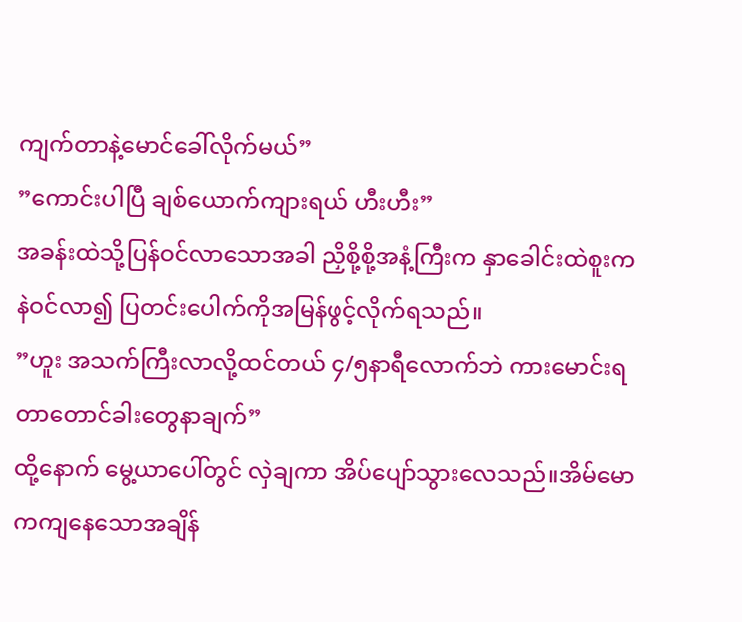ကျက်တာနဲ့မောင်ခေါ်လိုက်မယ်”
”ကောင်းပါပြီ ချစ်ယောက်ကျားရယ် ဟီးဟီး”
အခန်းထဲသို့ပြန်ဝင်လာသောအခါ ညှိစို့စို့အနံ့ကြီးက နှာခေါင်းထဲစူးကနဲဝင်လာ၍ ပြတင်းပေါက်ကိုအမြန်ဖွင့်လိုက်ရသည်။
”ဟူး အသက်ကြီးလာလို့ထင်တယ် ၄/၅နာရီလောက်ဘဲ ကားမောင်းရတာတောင်ခါးတွေနာချက်”
ထို့နောက် မွေ့ယာပေါ်တွင် လှဲချကာ အိပ်ပျော်သွားလေသည်။အိမ်မောကကျနေသောအချိန်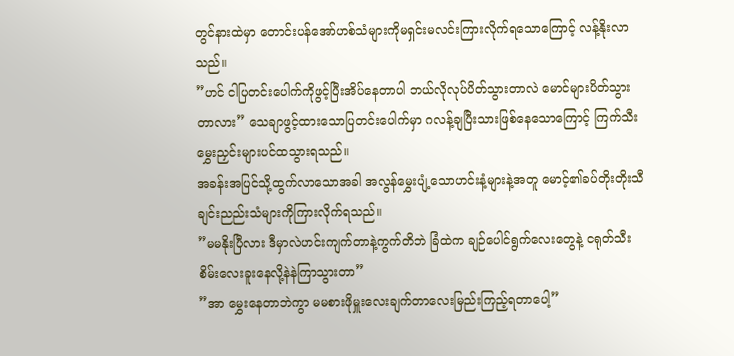တွင်နားထဲမှာ တောင်းပန်အော်ဟစ်သံများကိုမရှင်းမလင်းကြားလိုက်ရသောကြောင့် လန့်နိုးလာသည်။
”ဟင် ငါပြတင်းပေါက်ကိုဖွင့်ပြီးအိပ်နေတာပါ ဘယ်လိုလုပ်ပိတ်သွားတာလဲ မောင်များပိတ်သွားတာလား” သေချာဖွင့်ထားသောပြတင်းပေါက်မှာ ဂလန့်ချပြီးသားဖြစ်နေသောကြောင့် ကြက်သီးမွှေးညှင်းများပင်ထသွားရသည်။
အခန်းအပြင်သို့ထွက်လာသောအခါ အလွန်မွှေးပျံ့သောဟင်းနံ့များနဲ့အတူ မောင့်၏ခပ်တိုးတိုးသီချင်းညည်းသံများကိုကြားလိုက်ရသည်။
”မမနိုးပြီလား ဒီမှာလဲဟင်းကျက်တာနဲ့ကွက်တိဘဲ ခြံထဲက ချဉ်ပေါင်ရွက်လေးတွေနဲ့ ငရုတ်သီးစိမ်းလေးခူးနေလို့နဲနဲကြာသွားတာ”
”အာ မွှေးနေတာဘဲကွာ မမစားဖိုမှူးလေးချက်တာလေးမြည်းကြည့်ရတာပေါ့”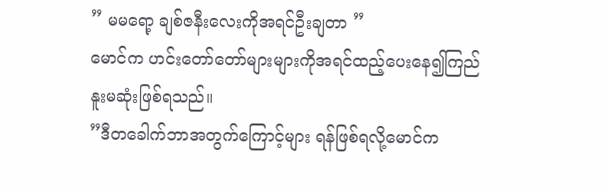” မမရော့ ချစ်ဇနီးလေးကိုအရင်ဦးချတာ ”
မောင်က ဟင်းတော်တော်များများကိုအရင်ထည့်ပေးနေ၍ကြည်နူးမဆုံးဖြစ်ရသည်။
”ဒီတခေါက်ဘာအတွက်ကြောင့်များ ရန်ဖြစ်ရလို့မောင်က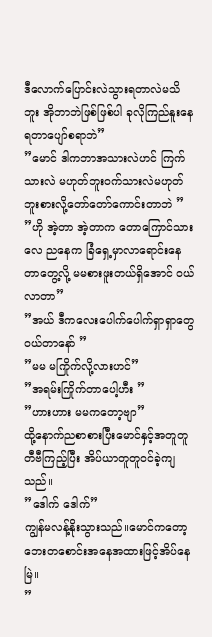ဒီလောက်ပြောင်းလဲသွားရတာလဲမသိဘူး အိုဘာဘဲဖြစ်ဖြစ်ပါ ခုလိုကြည်နူးနေရတာပျော်စရာဘဲ”
”မောင် ဒါကဘာအသားလဲဟင် ကြက်သားလဲ မဟုတ်ဘူးဝက်သားလဲမဟုတ်ဘူးစားလို့တော်တော်ကောင်းတာဘဲ ”
”ဟို အဲ့တာ အဲ့တာက တောကြောင်သားလေ ညနေက ခြံရှေ့မှာလာရောင်းနေတာတွေ့လို့ မမစားဖူးတယ်ရှိအောင် ဝယ်လာတာ”
”အယ် ဒီကလေးပေါက်ပေါက်ရှာရှာတွေဝယ်တာနော် ”
”မမ မကြိုက်လို့လားဟင်”
”အရမ်းကြိုက်တာပေါ့ဟီး ”
”ဟားဟား မမကတော့ဗျာ”
ထို့နောက်ညစာစားပြီးမောင်နှင့်အတူတူတီဗီကြည့်ပြီး အိပ်ယာတူတူဝင်ခဲ့ကျသည်။
”ဒေါက် ဒေါက်”
ကျွန်မလန့်နိုးသွားသည်။မောင်ကတော့ဘေးတစောင်းအနေအထားဖြင့်အိပ်နေမြဲ။
”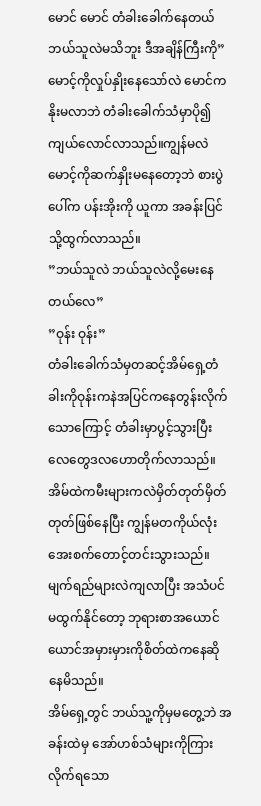မောင် မောင် တံခါးခေါက်နေတယ်ဘယ်သူလဲမသိဘူး ဒီအချိန်ကြီးကို”
မောင့်ကိုလှုပ်နှိုးနေသော်လဲ မောင်ကနိုးမလာဘဲ တံခါးခေါက်သံမှာပို၍ကျယ်လောင်လာသည်။ကျွန်မလဲ မောင့်ကိုဆက်နှိုးမနေတော့ဘဲ စားပွဲပေါ်က ပန်းအိုးကို ယူကာ အခန်းပြင်သို့ထွက်လာသည်။
”ဘယ်သူလဲ ဘယ်သူလဲလို့မေးနေတယ်လေ”
”ဝုန်း ဝုန်း”
တံခါးခေါက်သံမှတဆင့်အိမ်ရှေ့တံခါးကိုဝုန်းကနဲအပြင်ကနေတွန်းလိုက်သောကြောင့် တံခါးမှာပွင့်သွားပြီး လေတွေဒလဟောတိုက်လာသည်။အိမ်ထဲကမီးများကလဲမှိတ်တုတ်မှိတ်တုတ်ဖြစ်နေပြီး ကျွန်မတကိုယ်လုံးအေးစက်တောင့်တင်းသွားသည်။မျက်ရည်များလဲကျလာပြီး အသံပင်မထွက်နိုင်တော့ ဘုရားစာအယောင်ယောင်အမှားမှားကိုစိတ်ထဲကနေဆိုနေမိသည်။
အိမ်ရှေ့တွင် ဘယ်သူ့ကိုမှမတွေ့ဘဲ အခန်းထဲမှ အော်ဟစ်သံများကိုကြားလိုက်ရသော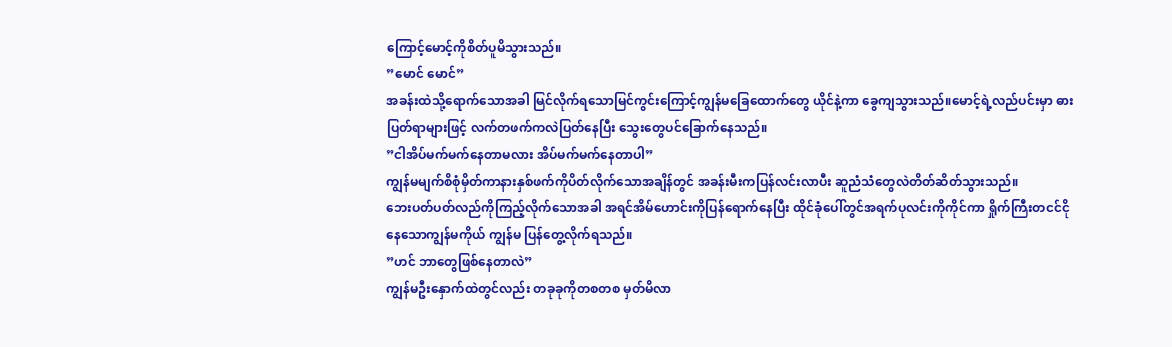ကြောင့်မောင့်ကိုစိတ်ပူမိသွားသည်။
”မောင် မောင်”
အခန်းထဲသို့ရောက်သောအခါ မြင်လိုက်ရသောမြင်ကွင်းကြောင့်ကျွန်မခြေထောက်တွေ ယိုင်နဲ့ကာ ခွေကျသွားသည်။မောင့်ရဲ့လည်ပင်းမှာ ဓားပြတ်ရာများဖြင့် လက်တဖက်ကလဲပြတ်နေပြီး သွေးတွေပင်ခြောက်နေသည်။
”ငါအိပ်မက်မက်နေတာမလား အိပ်မက်မက်နေတာပါ”
ကျွန်မမျက်စိစုံမှိတ်ကာနားနှစ်ဖက်ကိုပိတ်လိုက်သောအချိန်တွင် အခန်းမီးကပြန်လင်းလာပီး ဆူညံသံတွေလဲတိတ်ဆိတ်သွားသည်။
ဘေးပတ်ပတ်လည်ကိုကြည့်လိုက်သောအခါ အရင်အိမ်ဟောင်းကိုပြန်ရောက်နေပြီး ထိုင်ခုံပေါ်တွင်အရက်ပုလင်းကိုကိုင်ကာ ရှိုက်ကြီးတငင်ငိုနေသောကျွန်မကိုယ် ကျွန်မ ပြန်တွေ့လိုက်ရသည်။
”ဟင် ဘာတွေဖြစ်နေတာလဲ”
ကျွန်မဦးနှောက်ထဲတွင်လည်း တခုခုကိုတစတစ မှတ်မိလာ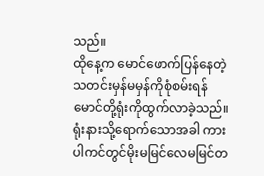သည်။
ထိုနေ့က မောင်ဖောက်ပြန်နေတဲ့သတင်းမှန်မမှန်ကိုစုံစမ်းရန် မောင်တို့ရုံးကိုထွက်လာခဲ့သည်။
ရုံးနားသို့ရောက်သောအခါ ကားပါကင်တွင်မိုးမမြင်လေမမြင်တ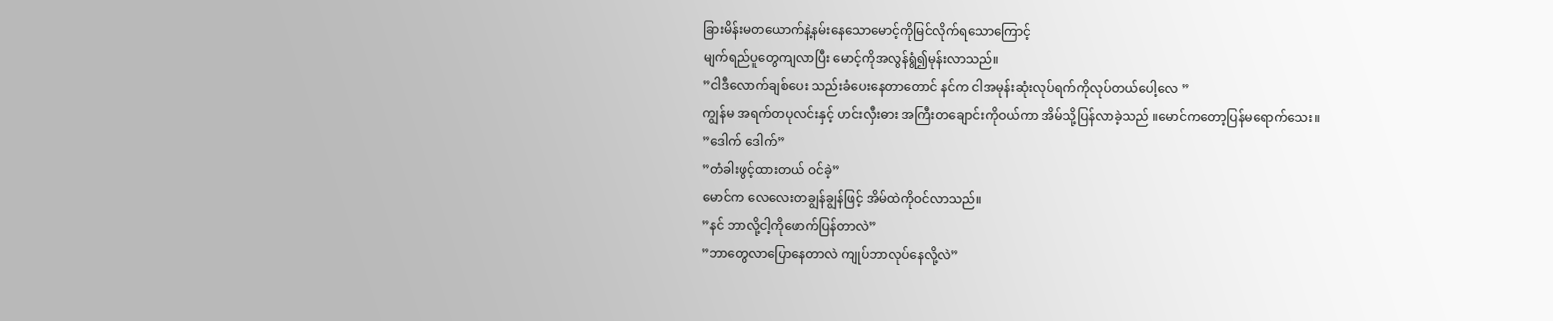ခြားမိန်းမတယောက်နဲ့နမ်းနေသောမောင့်ကိုမြင်လိုက်ရသောကြောင့်
မျက်ရည်ပူတွေကျလာပြီး မောင့်ကိုအလွန်ရွံ၍မုန်းလာသည်။
”ငါဒီလောက်ချစ်ပေး သည်းခံပေးနေတာတောင် နင်က ငါအမုန်းဆုံးလုပ်ရက်ကိုလုပ်တယ်ပေါ့လေ ”
ကျွန်မ အရက်တပုလင်းနှင့် ဟင်းလှီးဓား အကြီးတချောင်းကိုဝယ်ကာ အိမ်သို့ပြန်လာခဲ့သည် ။မောင်ကတော့ပြန်မရောက်သေး။
”ဒေါက် ဒေါက်”
”တံခါးဖွင့်ထားတယ် ဝင်ခဲ့”
မောင်က လေလေးတချွန်ချွန်ဖြင့် အိမ်ထဲကိုဝင်လာသည်။
”နင် ဘာလို့ငါ့ကိုဖောက်ပြန်တာလဲ”
”ဘာတွေလာပြောနေတာလဲ ကျုပ်ဘာလုပ်နေလို့လဲ”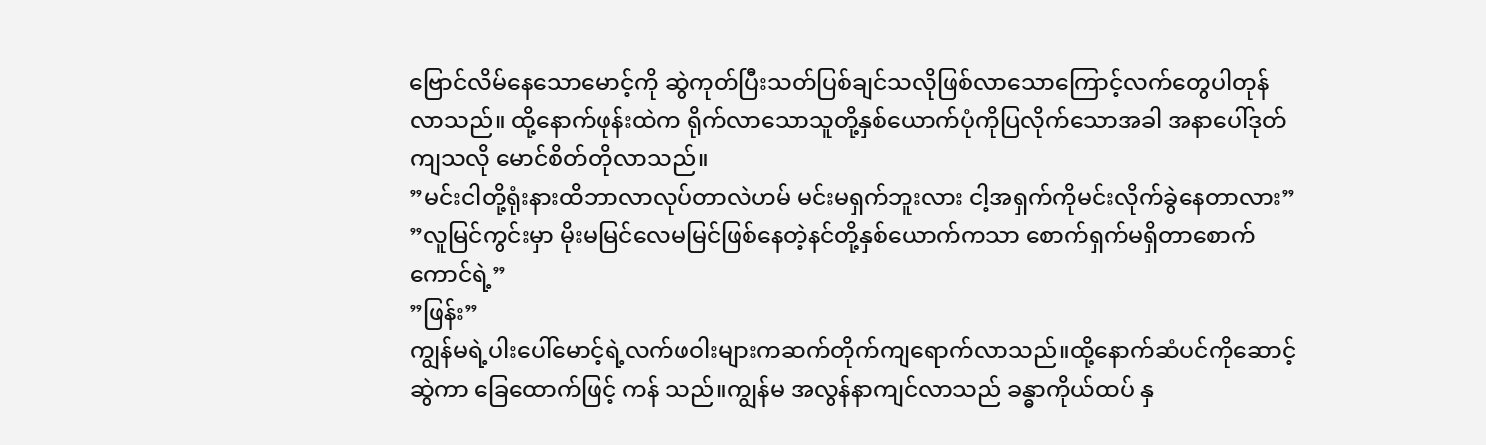ဗြောင်လိမ်နေသောမောင့်ကို ဆွဲကုတ်ပြီးသတ်ပြစ်ချင်သလိုဖြစ်လာသောကြောင့်လက်တွေပါတုန်လာသည်။ ထို့နောက်ဖုန်းထဲက ရိုက်လာသောသူတို့နှစ်ယောက်ပုံကိုပြလိုက်သောအခါ အနာပေါ်ဒုတ်ကျသလို မောင်စိတ်တိုလာသည်။
”မင်းငါတို့ရုံးနားထိဘာလာလုပ်တာလဲဟမ် မင်းမရှက်ဘူးလား ငါ့အရှက်ကိုမင်းလိုက်ခွဲနေတာလား”
”လူမြင်ကွင်းမှာ မိုးမမြင်လေမမြင်ဖြစ်နေတဲ့နင်တို့နှစ်ယောက်ကသာ စောက်ရှက်မရှိတာစောက်ကောင်ရဲ့”
”ဖြန်း”
ကျွန်မရဲ့ပါးပေါ်မောင့်ရဲ့လက်ဖဝါးများကဆက်တိုက်ကျရောက်လာသည်။ထို့နောက်ဆံပင်ကိုဆောင့်ဆွဲကာ ခြေထောက်ဖြင့် ကန် သည်။ကျွန်မ အလွန်နာကျင်လာသည် ခန္ဓာကိုယ်ထပ် နှ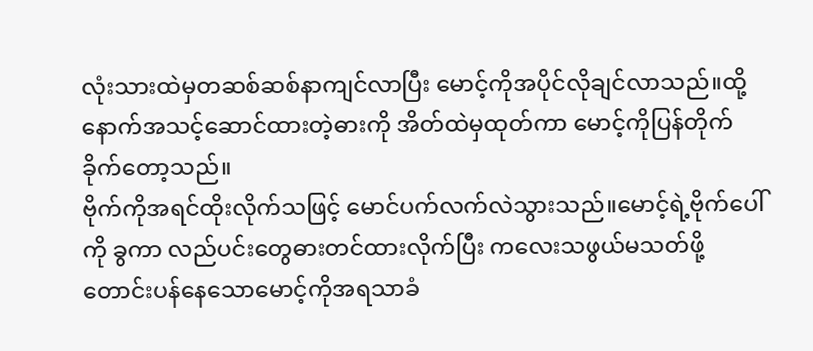လုံးသားထဲမှတဆစ်ဆစ်နာကျင်လာပြီး မောင့်ကိုအပိုင်လိုချင်လာသည်။ထို့နောက်အသင့်ဆောင်ထားတဲ့ဓားကို အိတ်ထဲမှထုတ်ကာ မောင့်ကိုပြန်တိုက်ခိုက်တော့သည်။
ဗိုက်ကိုအရင်ထိုးလိုက်သဖြင့် မောင်ပက်လက်လဲသွားသည်။မောင့်ရဲ့ဗိုက်ပေါ်ကို ခွကာ လည်ပင်းတွေဓားတင်ထားလိုက်ပြီး ကလေးသဖွယ်မသတ်ဖို့တောင်းပန်နေသောမောင့်ကိုအရသာခံ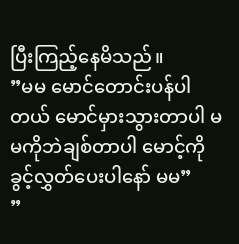ပြီးကြည့်နေမိသည်။
”မမ မောင်တောင်းပန်ပါတယ် မောင်မှားသွားတာပါ မမကိုဘဲချစ်တာပါ မောင့်ကိုခွင့်လွှတ်ပေးပါနော် မမ”
”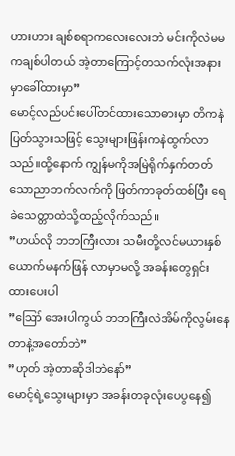ဟားဟား ချစ်စရာကလေးလေးဘဲ မင်းကိုလဲမမကချစ်ပါတယ် အဲ့တာကြောင့်တသက်လုံးအနားမှာခေါ်ထားမှာ”
မောင့်လည်ပင်းပေါ်တင်ထားသောဓားမှာ တိကနဲပြတ်သွားသဖြင့် သွေးများဖြန်းကနဲထွက်လာသည်။ထို့နောက် ကျွန်မကိုအမြဲရိုက်နှက်တတ်သောညာဘက်လက်ကို ဖြတ်ကာခုတ်ထစ်ပြီး ရေခဲသေတ္တာထဲသို့ထည့်လိုက်သည်။
”ဟယ်လို ဘဘကြီးလား သမီးတို့လင်မယားနှစ်ယောက်မနက်ဖြန် လာမှာမလို့ အခန်းတွေရှင်းထားပေးပါ
”ဪ အေးပါကွယ် ဘဘကြီးလဲအိမ်ကိုလွမ်းနေတာနဲ့အတော်ဘဲ”
”ဟုတ် အဲ့တာဆိုဒါဘဲနော်”
မောင့်ရဲ့သွေးများမှာ အခန်းတခုလုံးပေပွနေ၍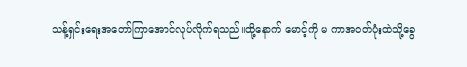သန့်ရှင်းရေးအတော်ကြာအောင်လုပ်လိုက်ရသည်။ထို့နောက် မောင့်ကို မ ကာအဝတ်ပုံးထဲသို့ခွေ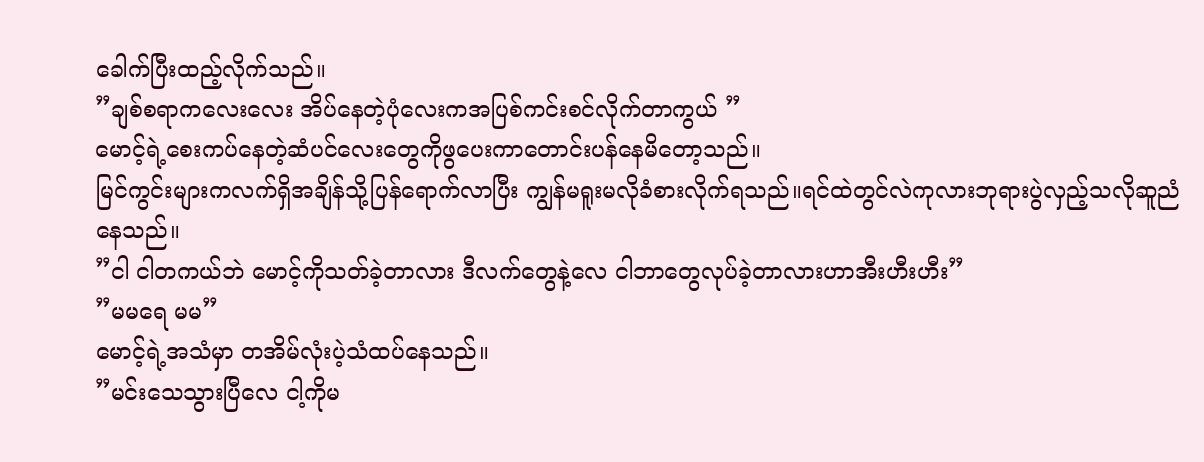ခေါက်ပြီးထည့်လိုက်သည်။
”ချစ်စရာကလေးလေး အိပ်နေတဲ့ပုံလေးကအပြစ်ကင်းစင်လိုက်တာကွယ် ”
မောင့်ရဲ့စေးကပ်နေတဲ့ဆံပင်လေးတွေကိုဖွပေးကာတောင်းပန်နေမိတော့သည်။
မြင်ကွင်းများကလက်ရှိအချိန်သို့ပြန်ရောက်လာပြီး ကျွန်မရူးမလိုခံစားလိုက်ရသည်။ရင်ထဲတွင်လဲကုလားဘုရားပွဲလှည့်သလိုဆူညံနေသည်။
”ငါ ငါတကယ်ဘဲ မောင့်ကိုသတ်ခဲ့တာလား ဒီလက်တွေနဲ့လေ ငါဘာတွေလုပ်ခဲ့တာလားဟာအီးဟီးဟီး”
”မမရေ မမ”
မောင့်ရဲ့အသံမှာ တအိမ်လုံးပဲ့သံထပ်နေသည်။
”မင်းသေသွားပြီလေ ငါ့ကိုမ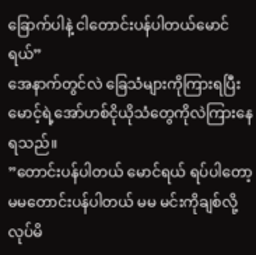ခြောက်ပါနဲ့ ငါတောင်းပန်ပါတယ်မောင်ရယ်”
အေနာက်တွင်လဲ ခြေသံများကိုကြားရပြီး မောင့်ရဲ့အော်ဟစ်ငိုယိုသံတွေကိုလဲကြားနေရသည်။
”တောင်းပန်ပါတယ် မောင်ရယ် ရပ်ပါတော့ မမတောင်းပန်ပါတယ် မမ မင်းကိုချစ်လို့လုပ်မိ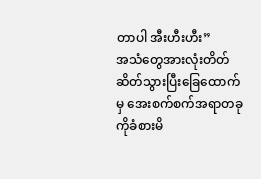တာပါ အီးဟီးဟီး”
အသံတွေအားလုံးတိတ်ဆိတ်သွားပြီးခြေထောက်မှ အေးစက်စက်အရာတခုကိုခံစားမိ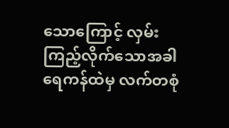သောကြောင့် လှမ်းကြည့်လိုက်သောအခါ ရေကန်ထဲမှ လက်တစုံ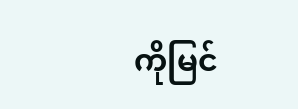ကိုမြင်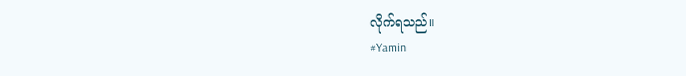လိုက်ရသည်။
#Yamin